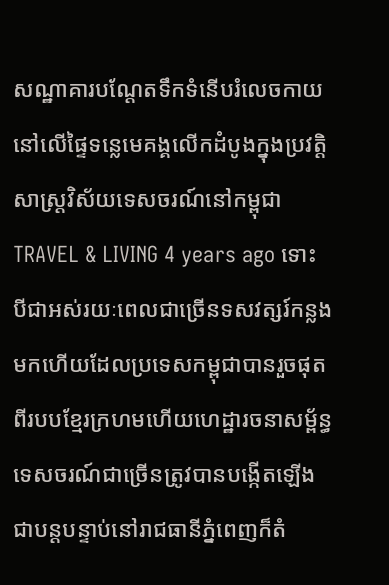សណ្ឋាគារបណ្តែតទឹកទំនើបរំលេចកាយនៅលើផ្ទៃទន្លេមេគង្គលើកដំបូងក្នុងប្រវត្តិសាស្រ្តវិស័យទេសចរណ៍នៅកម្ពុជា
TRAVEL & LIVING 4 years ago ទោះបីជាអស់រយៈពេលជាច្រើនទសវត្សរ៍កន្លងមកហើយដែលប្រទេសកម្ពុជាបានរួចផុតពីរបបខ្មែរក្រហមហើយហេដ្ឋារចនាសម្ព័ន្ធទេសចរណ៍ជាច្រើនត្រូវបានបង្កើតឡើងជាបន្តបន្ទាប់នៅរាជធានីភ្នំពេញក៏តំ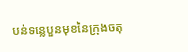បន់ទន្លេបួនមុខនៃក្រុងចតុ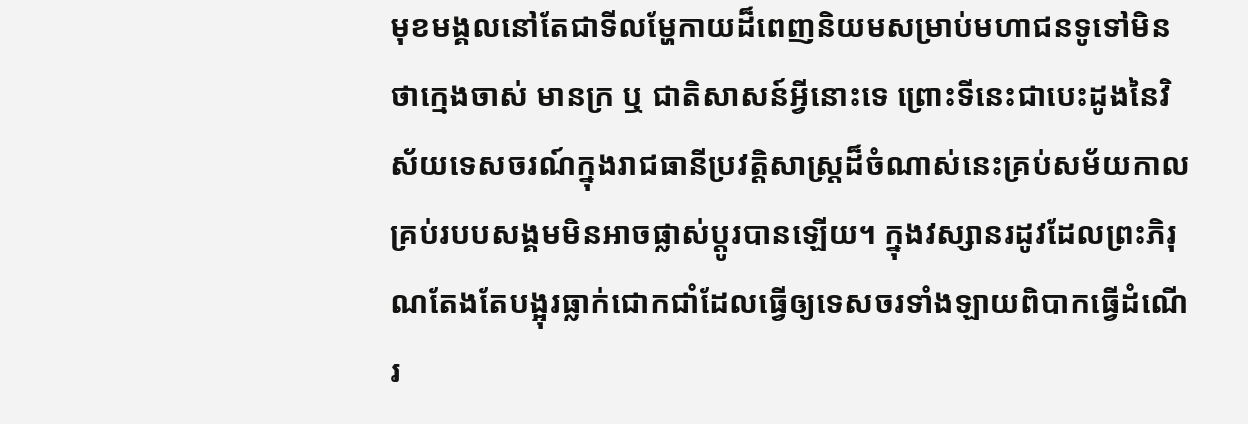មុខមង្គលនៅតែជាទីលម្ហែកាយដ៏ពេញនិយមសម្រាប់មហាជនទូទៅមិនថាក្មេងចាស់ មានក្រ ឬ ជាតិសាសន៍អ្វីនោះទេ ព្រោះទីនេះជាបេះដូងនៃវិស័យទេសចរណ៍ក្នុងរាជធានីប្រវត្តិសាស្រ្តដ៏ចំណាស់នេះគ្រប់សម័យកាលគ្រប់របបសង្គមមិនអាចផ្លាស់ប្តូរបានឡើយ។ ក្នុងវស្សានរដូវដែលព្រះភិរុណតែងតែបង្អុរធ្លាក់ជោកជាំដែលធ្វើឲ្យទេសចរទាំងឡាយពិបាកធ្វើដំណើរ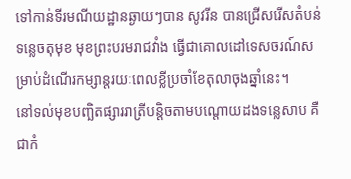ទៅកាន់ទីរមណីយដ្ឋានឆ្ងាយៗបាន សូវរីន បានជ្រើសរើសតំបន់ទន្លេចតុមុខ មុខព្រះបរមរាជវាំង ធ្វើជាគោលដៅទេសចរណ៍សម្រាប់ដំណើរកម្សាន្តរយៈពេលខ្លីប្រចាំខែតុលាចុងឆ្នាំនេះ។
នៅទល់មុខបញ្ឆិតផ្សាររាត្រីបន្តិចតាមបណ្តោយដងទន្លេសាប គឺជាកំ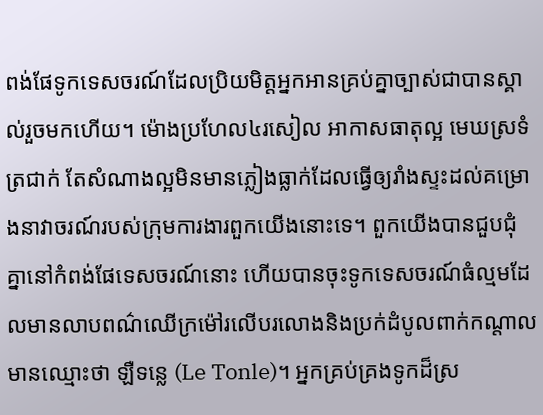ពង់ផែទូកទេសចរណ៍ដែលប្រិយមិត្តអ្នកអានគ្រប់គ្នាច្បាស់ជាបានស្គាល់រួចមកហើយ។ ម៉ោងប្រហែល៤រសៀល អាកាសធាតុល្អ មេឃស្រទំត្រជាក់ តែសំណាងល្អមិនមានភ្លៀងធ្លាក់ដែលធ្វើឲ្យរាំងស្ទះដល់គម្រោងនាវាចរណ៍របស់ក្រុមការងារពួកយើងនោះទេ។ ពួកយើងបានជួបជុំគ្នានៅកំពង់ផែទេសចរណ៍នោះ ហើយបានចុះទូកទេសចរណ៍ធំល្មមដែលមានលាបពណ៌ឈើក្រម៉ៅរលើបរលោងនិងប្រក់ដំបូលពាក់កណ្តាល មានឈ្មោះថា ឡឺទន្លេ (Le Tonle)។ អ្នកគ្រប់គ្រងទូកដ៏ស្រ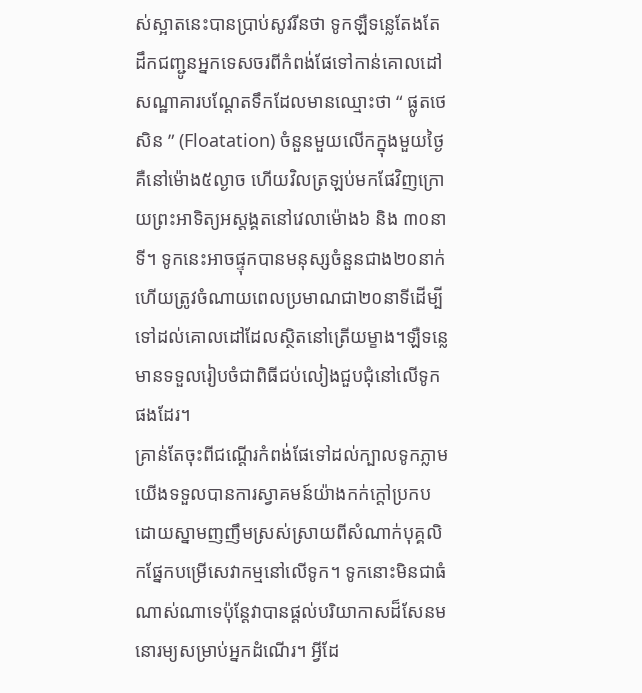ស់ស្អាតនេះបានប្រាប់សូវរីនថា ទូកឡឺទន្លេតែងតែដឹកជញ្ជូនអ្នកទេសចរពីកំពង់ផែទៅកាន់គោលដៅសណ្ឋាគារបណ្តែតទឹកដែលមានឈ្មោះថា “ ផ្លូតថេសិន ” (Floatation) ចំនួនមួយលើកក្នុងមួយថ្ងៃគឺនៅម៉ោង៥ល្ងាច ហើយវិលត្រឡប់មកផែវិញក្រោយព្រះអាទិត្យអស្តង្គតនៅវេលាម៉ោង៦ និង ៣០នាទី។ ទូកនេះអាចផ្ទុកបានមនុស្សចំនួនជាង២០នាក់ ហើយត្រូវចំណាយពេលប្រមាណជា២០នាទីដើម្បីទៅដល់គោលដៅដែលស្ថិតនៅត្រើយម្ខាង។ឡឺទន្លេមានទទួលរៀបចំជាពិធីជប់លៀងជួបជុំនៅលើទូកផងដែរ។
គ្រាន់តែចុះពីជណ្តើរកំពង់ផែទៅដល់ក្បាលទូកភ្លាម យើងទទួលបានការស្វាគមន៍យ៉ាងកក់ក្តៅប្រកបដោយស្នាមញញឹមស្រស់ស្រាយពីសំណាក់បុគ្គលិកផ្នែកបម្រើសេវាកម្មនៅលើទូក។ ទូកនោះមិនជាធំណាស់ណាទេប៉ុន្តែវាបានផ្តល់បរិយាកាសដ៏សែនមនោរម្យសម្រាប់អ្នកដំណើរ។ អ្វីដែ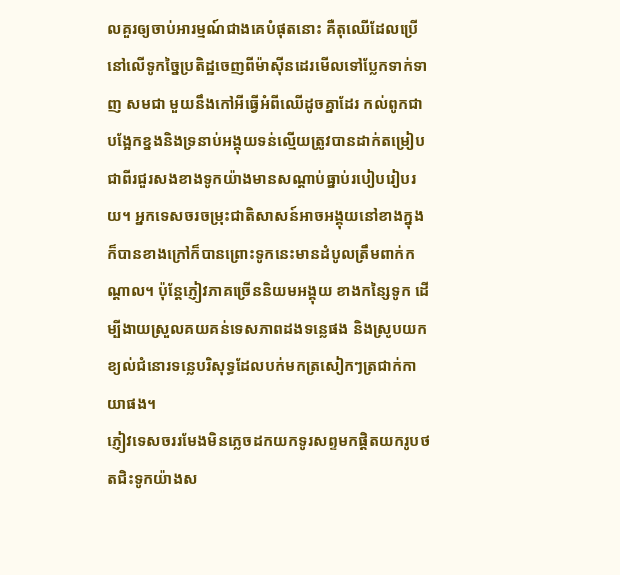លគួរឲ្យចាប់អារម្មណ៍ជាងគេបំផុតនោះ គឺតុឈើដែលប្រើនៅលើទូកច្នៃប្រតិដ្ឋចេញពីម៉ាស៊ីនដេរមើលទៅប្លែកទាក់ទាញ សមជា មួយនឹងកៅអីធ្វើអំពីឈើដូចគ្នាដែរ កល់ពូកជាបង្អែកខ្នងនិងទ្រនាប់អង្គុយទន់ល្មើយត្រូវបានដាក់តម្រៀបជាពីរជួរសងខាងទូកយ៉ាងមានសណ្តាប់ធ្នាប់របៀបរៀបរយ។ អ្នកទេសចរចម្រុះជាតិសាសន៍អាចអង្គុយនៅខាងក្នុងក៏បានខាងក្រៅក៏បានព្រោះទូកនេះមានដំបូលត្រឹមពាក់កណ្តាល។ ប៉ុន្តែភ្ញៀវភាគច្រើននិយមអង្គុយ ខាងកន្សៃទូក ដើម្បីងាយស្រួលគយគន់ទេសភាពដងទន្លេផង និងស្រូបយកខ្យល់ជំនោរទន្លេបរិសុទ្ធដែលបក់មកត្រសៀកៗត្រជាក់កាយាផង។
ភ្ញៀវទេសចររមែងមិនភ្លេចដកយកទូរសព្ទមកផ្តិតយករូបថតជិះទូកយ៉ាងស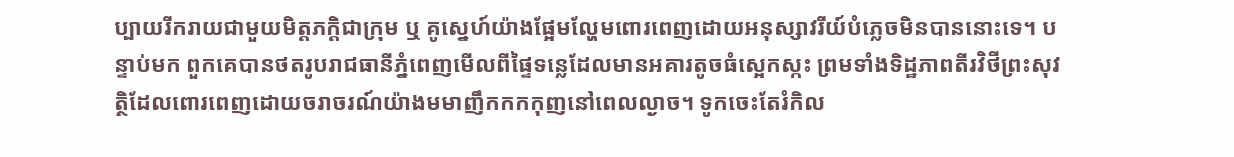ប្បាយរីករាយជាមួយមិត្តភក្តិជាក្រុម ឬ គូស្នេហ៍យ៉ាងផ្អែមល្ហែមពោរពេញដោយអនុស្សាវរីយ៍បំភ្លេចមិនបាននោះទេ។ បន្ទាប់មក ពួកគេបានថតរូបរាជធានីភ្នំពេញមើលពីផ្ទៃទន្លេដែលមានអគារតូចធំស្អេកស្កះ ព្រមទាំងទិដ្ឋភាពតីរវិថីព្រះសុវត្ថិដែលពោរពេញដោយចរាចរណ៍យ៉ាងមមាញឹកកកកុញនៅពេលល្ងាច។ ទូកចេះតែរំកិល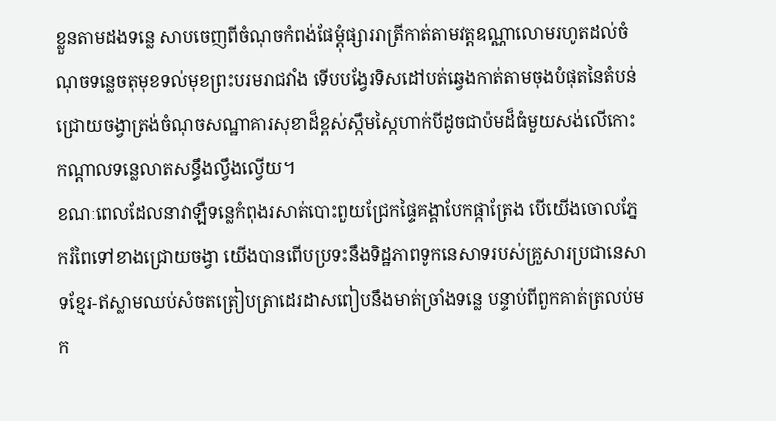ខ្លួនតាមដងទន្លេ សាបចេញពីចំណុចកំពង់ផែម្តុំផ្សាររាត្រីកាត់តាមវត្តឧណ្ណាលោមរហូតដល់ចំណុចទន្លេចតុមុខទល់មុខព្រះបរមរាជវាំង ទើបបង្វែរទិសដៅបត់ឆ្វេងកាត់តាមចុងបំផុតនៃតំបន់ជ្រោយចង្វាត្រង់ចំណុចសណ្ឋាគារសុខាដ៏ខ្ពស់ស្កឹមស្កៃហាក់បីដូចជាប៉មដ៏ធំមួយសង់លើកោះកណ្តាលទន្លេលាតសន្ធឹងល្វឹងល្វើយ។
ខណៈពេលដែលនាវាឡឺទន្លេកំពុងរសាត់បោះពួយជ្រែកផ្ទៃគង្គាបែកផ្កាត្រែង បើយើងចោលភ្នែករំពៃទៅខាងជ្រោយចង្វា យើងបានពើបប្រទះនឹងទិដ្ឋភាពទូកនេសាទរបស់គ្រួសារប្រជានេសាទខ្មែរ-ឥស្លាមឈប់សំចតត្រៀបត្រាដេរដាសពៀបនឹងមាត់ច្រាំងទន្លេ បន្ទាប់ពីពួកគាត់ត្រលប់មក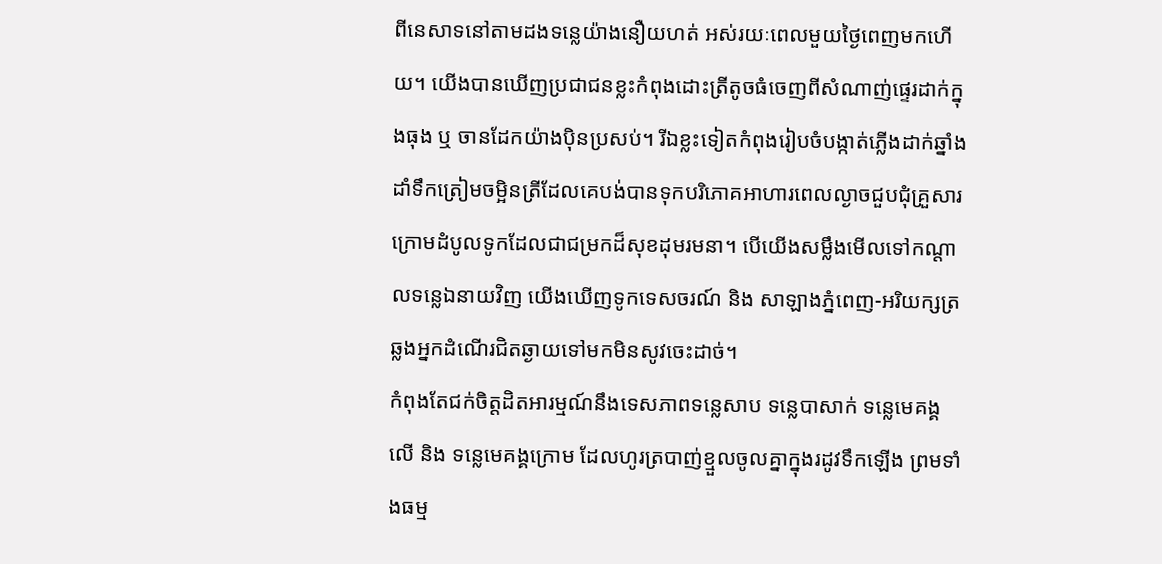ពីនេសាទនៅតាមដងទន្លេយ៉ាងនឿយហត់ អស់រយៈពេលមួយថ្ងៃពេញមកហើយ។ យើងបានឃើញប្រជាជនខ្លះកំពុងដោះត្រីតូចធំចេញពីសំណាញ់ផ្ទេរដាក់ក្នុងធុង ឬ ចានដែកយ៉ាងប៉ិនប្រសប់។ រីឯខ្លះទៀតកំពុងរៀបចំបង្កាត់ភ្លើងដាក់ឆ្នាំងដាំទឹកត្រៀមចម្អិនត្រីដែលគេបង់បានទុកបរិភោគអាហារពេលល្ងាចជួបជុំគ្រួសារក្រោមដំបូលទូកដែលជាជម្រកដ៏សុខដុមរមនា។ បើយើងសម្លឹងមើលទៅកណ្តាលទន្លេឯនាយវិញ យើងឃើញទូកទេសចរណ៍ និង សាឡាងភ្នំពេញ-អរិយក្សត្រ ឆ្លងអ្នកដំណើរជិតឆ្ងាយទៅមកមិនសូវចេះដាច់។
កំពុងតែជក់ចិត្តដិតអារម្មណ៍នឹងទេសភាពទន្លេសាប ទន្លេបាសាក់ ទន្លេមេគង្គលើ និង ទន្លេមេគង្គក្រោម ដែលហូរត្របាញ់ខ្មួលចូលគ្នាក្នុងរដូវទឹកឡើង ព្រមទាំងធម្ម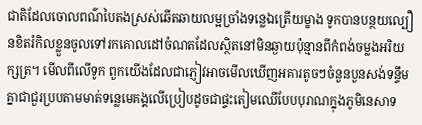ជាតិដែលចោលពណ៌បៃតងស្រស់ឆើតឆាយលម្អច្រាំងទន្លេឯត្រើយម្ខាង ទូកបានបន្ថយល្បឿនខិតរំកិលខ្លួនចូលទៅរកគោលដៅចំណតដែលស្ថិតនៅមិនឆ្ងាយប៉ុន្មានពីកំពង់ចម្លងអរិយក្សត្រ។ មើលពីលើទូក ពួកយើងដែលជាភ្ញៀវអាចមើលឃើញអគារតូចៗចំនួនបួនសង់ទន្ទឹមគ្នាជាជួរប្របតាមមាត់ទន្លេមេគង្គលើប្រៀបដូចជាផ្ទះតៀមឈើបែបបុរាណក្នុងភូមិនេសាទ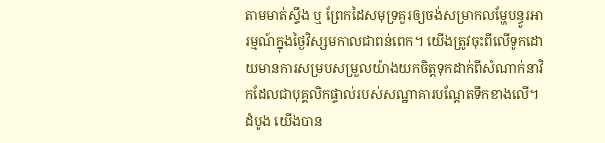តាមមាត់ស្ទឹង ឬ ព្រែកដៃសមុទ្រគួរឲ្យចង់សម្រាកលម្ហែបន្ធូរអារម្មណ៍ក្នុងថ្ងៃវិស្សមកាលជាពន់ពេក។ យើងត្រូវចុះពីលើទូកដោយមានការសម្របសម្រួលយ៉ាងយកចិត្តទុកដាក់ពីសំណាក់នាវិកដែលជាបុគ្គលិកផ្ទាល់របស់សណ្ឋាគារបណ្តែតទឹកខាងលើ។ ដំបូង យើងបាន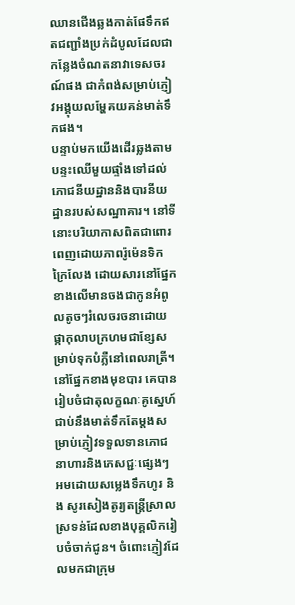ឈានជើងឆ្លងកាត់ផែទឹកឥតជញ្ជាំងប្រក់ដំបូលដែលជាកន្លែងចំណតនាវាទេសចរណ៍ផង ជាកំពង់សម្រាប់ភ្ញៀវអង្គុយលម្ហែគយគន់មាត់ទឹកផង។
បន្ទាប់មកយើងដើរឆ្លងតាមបន្ទះឈើមួយផ្ទាំងទៅដល់ភោជនីយដ្ឋាននិងបារនីយដ្ឋានរបស់សណ្ឋាគារ។ នៅទីនោះបរិយាកាសពិតជាពោរពេញដោយភាពរ៉ូម៉េនទិកក្រៃលែង ដោយសារនៅផ្នែកខាងលើមានចងជាកូនអំពូលតូចៗរំលេចរចនាដោយផ្កាកុលាបក្រហមជាខ្សែសម្រាប់ទុកបំភ្លឺនៅពេលរាត្រី។ នៅផ្នែកខាងមុខបារ គេបានរៀបចំជាតុលក្ខណៈគូស្នេហ៍ជាប់នឹងមាត់ទឹកតែម្តងសម្រាប់ភ្ញៀវទទួលទានភោជនាហារនិងភេសជ្ជៈផ្សេងៗ អមដោយសម្លេងទឹកហូរ និង សូរសៀងតូរ្យតន្រ្តីស្រាលស្រទន់ដែលខាងបុគ្គលិករៀបចំចាក់ជូន។ ចំពោះភ្ញៀវដែលមកជាក្រុម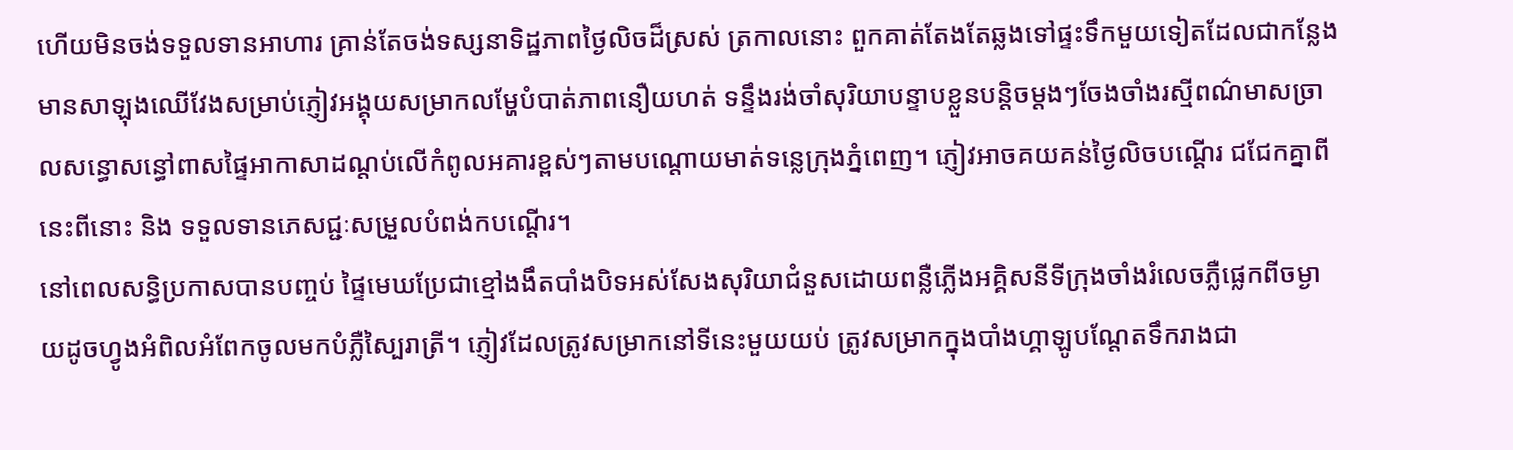ហើយមិនចង់ទទួលទានអាហារ គ្រាន់តែចង់ទស្សនាទិដ្ឋភាពថ្ងៃលិចដ៏ស្រស់ ត្រកាលនោះ ពួកគាត់តែងតែឆ្លងទៅផ្ទះទឹកមួយទៀតដែលជាកន្លែងមានសាឡុងឈើវែងសម្រាប់ភ្ញៀវអង្គុយសម្រាកលម្ហែបំបាត់ភាពនឿយហត់ ទន្ទឹងរង់ចាំសុរិយាបន្ទាបខ្លួនបន្តិចម្តងៗចែងចាំងរស្មីពណ៌មាសច្រាលសន្ធោសន្ធៅពាសផ្ទៃអាកាសាដណ្តប់លើកំពូលអគារខ្ពស់ៗតាមបណ្តោយមាត់ទន្លេក្រុងភ្នំពេញ។ ភ្ញៀវអាចគយគន់ថ្ងៃលិចបណ្តើរ ជជែកគ្នាពីនេះពីនោះ និង ទទួលទានភេសជ្ជៈសម្រួលបំពង់កបណ្តើរ។
នៅពេលសន្ធិប្រកាសបានបញ្ចប់ ផ្ទៃមេឃប្រែជាខ្មៅងងឹតបាំងបិទអស់សែងសុរិយាជំនួសដោយពន្លឺភ្លើងអគ្គិសនីទីក្រុងចាំងរំលេចភ្លឺផ្លេកពីចម្ងាយដូចហ្វូងអំពិលអំពែកចូលមកបំភ្លឺស្បៃរាត្រី។ ភ្ញៀវដែលត្រូវសម្រាកនៅទីនេះមួយយប់ ត្រូវសម្រាកក្នុងបាំងហ្គាឡូបណ្តែតទឹករាងជា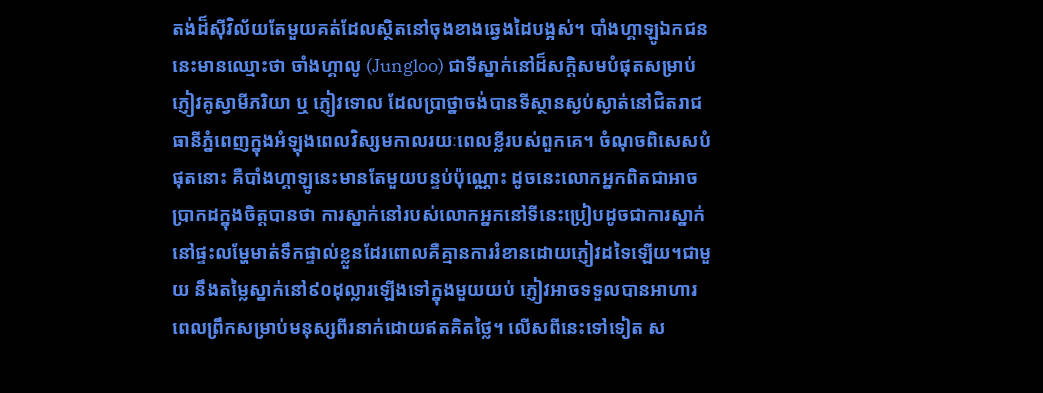តង់ដ៏ស៊ីវិល័យតែមួយគត់ដែលស្ថិតនៅចុងខាងឆ្វេងដៃបង្អស់។ បាំងហ្គាឡូឯកជននេះមានឈ្មោះថា ចាំងហ្គាលូ (Jungloo) ជាទីស្នាក់នៅដ៏សក្តិសមបំផុតសម្រាប់ភ្ញៀវគូស្វាមីភរិយា ឬ ភ្ញៀវទោល ដែលប្រាថ្នាចង់បានទីស្ថានស្ងប់ស្ងាត់នៅជិតរាជធានីភ្នំពេញក្នុងអំឡុងពេលវិស្សមកាលរយៈពេលខ្លីរបស់ពួកគេ។ ចំណុចពិសេសបំផុតនោះ គឺបាំងហ្គាឡូនេះមានតែមួយបន្ទប់ប៉ុណ្ណោះ ដូចនេះលោកអ្នកពិតជាអាចប្រាកដក្នុងចិត្តបានថា ការស្នាក់នៅរបស់លោកអ្នកនៅទីនេះប្រៀបដូចជាការស្នាក់នៅផ្ទះលម្ហែមាត់ទឹកផ្ទាល់ខ្លួនដែរពោលគឺគ្មានការរំខានដោយភ្ញៀវដទៃឡើយ។ជាមួយ នឹងតម្លៃស្នាក់នៅ៩០ដុល្លារឡើងទៅក្នុងមួយយប់ ភ្ញៀវអាចទទួលបានអាហារពេលព្រឹកសម្រាប់មនុស្សពីរនាក់ដោយឥតគិតថ្លៃ។ លើសពីនេះទៅទៀត ស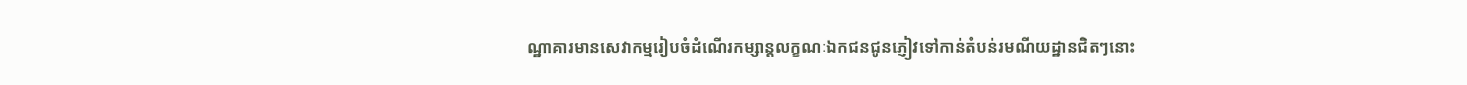ណ្ឋាគារមានសេវាកម្មរៀបចំដំណើរកម្សាន្តលក្ខណៈឯកជនជូនភ្ញៀវទៅកាន់តំបន់រមណីយដ្ឋានជិតៗនោះ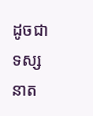ដូចជា ទស្សនាត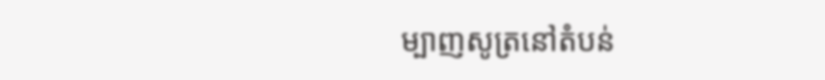ម្បាញសូត្រនៅតំបន់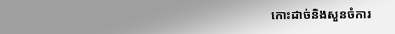កោះដាច់និងសួនចំការ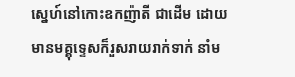ស្នេហ៍នៅកោះឧកញ៉ាតី ជាដើម ដោយមានមគ្គុទ្ទេសក៏រួសរាយរាក់ទាក់ នាំម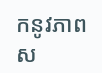កនូវភាពស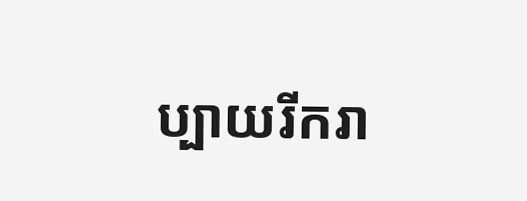ប្បាយរីករា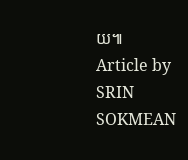យ៕
Article by SRIN SOKMEAN